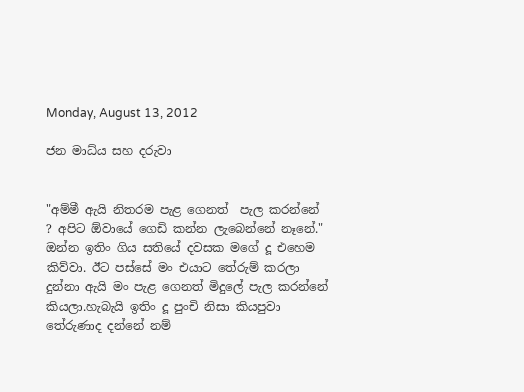Monday, August 13, 2012

ජන මාධ්ය සහ දරුවා


"අම්මී ඇයි නිතරම පැළ ගෙනත්  පැල කරන්නේ ? අපිට ඕවායේ ගෙඩි කන්න ලැබෙන්නේ නෑනේ." ඔන්න ඉතිං ගිය සතියේ දවසක මගේ දූ එහෙම කිව්වා. ඊට පස්සේ මං එයාට තේරුම් කරලා දුන්නා ඇයි මං පැළ ගෙනත් මිදුලේ පැල කරන්නේ කියලා.හැබැයි ඉතිං දූ පුංචි නිසා කියපුවා තේරුණාද දන්නේ නම්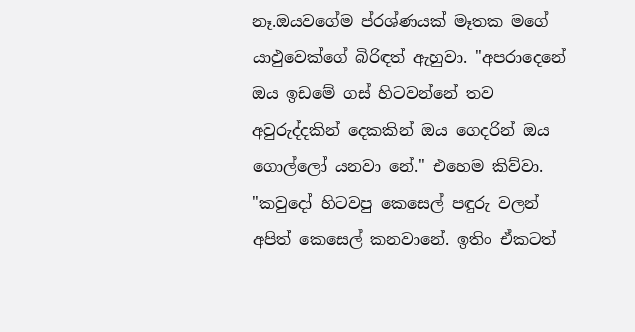නෑ.ඔයවගේම ප්රශ්ණයක් මෑතක මගේ යාඵුවෙක්ගේ බිරිඳත් ඇහුවා. "අපරාදෙනේ ඔය ඉඩමේ ගස් හිටවන්නේ තව අවුරුද්දකින් දෙකකින් ඔය ගෙදරින් ඔය ගොල්ලෝ යනවා නේ." එහෙම කිව්වා. "කවුදෝ හිටවපු කෙසෙල් පඳුරු වලන් අපිත් කෙසෙල් කනවානේ. ඉතිං ඒකටත්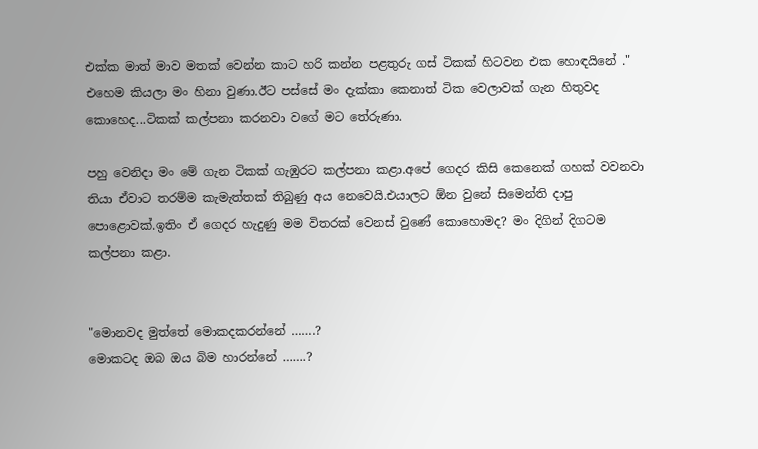එක්ක මාත් මාව මතක් වෙන්න කාට හරි කන්න පළතුරු ගස් ටිකක් හිටවන එක හොඳයිනේ ." එහෙම කියලා මං හිනා වුණා.ඊට පස්සේ මං දැක්කා කෙනාත් ටික වෙලාවක් ගැන හිතුවද කොහෙද...ටිකක් කල්පනා කරනවා වගේ මට තේරුණා.

පහු වෙනිදා මං මේ ගැන ටිකක් ගැඹුරට කල්පනා කළා.අපේ ගෙදර කිසි කෙනෙක් ගහක් වවනවා තියා ඒවාට තරම්ම කැමැත්තක් තිබුණු අය නෙවෙයි.එයාලට ඕන වුනේ සිමෙන්ති දාපු පොළොවක්.ඉතිං ඒ ගෙදර හැදුණු මම විතරක් වෙනස් වුණේ කොහොමද? මං දිගින් දිගටම කල්පනා කළා.


"මොනවද මුත්තේ මොකදකරන්නේ …….?
මොකටද ඔබ ඔය බිම හාරන්නේ …….?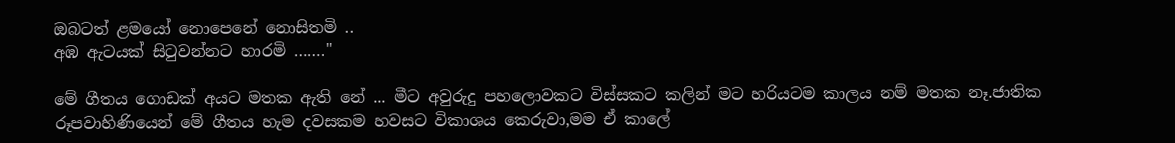ඔබටත් ළමයෝ නොපෙනේ නොසිතමි ..
අඹ ඇටයක් සිටුවන්නට හාරමි ……."

මේ ගීතය ගොඩක් අයට මතක ඇති නේ ... මීට අවුරුදු පහලොවකට විස්සකට කලින් මට හරියටම කාලය නම් මතක නෑ.ජාතික රූපවාහිණියෙන් මේ ගීතය හැම දවසකම හවසට විකාශය කෙරුවා,මම ඒ කාලේ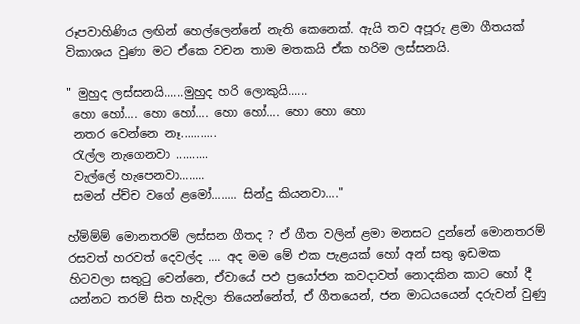රූපවාහිණිය ලඟින් හෙල්ලෙන්නේ නැති කෙනෙක්. ඇයි තව අපූරු ළමා ගීතයක් විකාශය වුණා මට ඒකෙ වචන තාම මතකයි ඒක හරිම ලස්සනයි.

" මුහුද ලස්සනයි......මුහුද හරි ලොකුයි......
 හො හෝ.... හො හෝ.... හො හෝ.... හො හො හො
 නතර වෙන්නෙ නෑ...........
 රැල්ල නැගෙනවා ..........
 වැල්ලේ හැපෙනවා........
 සමන් ප්ච්ච වගේ ළමෝ........ සින්දු කියනවා...."

හ්ම්ම්ම් මොනතරම් ලස්සන ගීතද ? ඒ ගීත වලින් ළමා මනසට දුන්නේ මොනතරම් රසවත් හරවත් දෙවල්ද .... අද මම මේ එක පැළයක් හෝ අන් සතු ඉඩමක හිටවලා සතුටු වෙන්නෙ, ඒවායේ පඵ ප්‍රයෝජන කවදාවත් නොදකින කාට හෝ දී යන්නට තරම් සිත හැදිලා තියෙන්නේත්, ඒ ගීතයෙන්, ජන මාධයයෙන් දරුවන් වුණු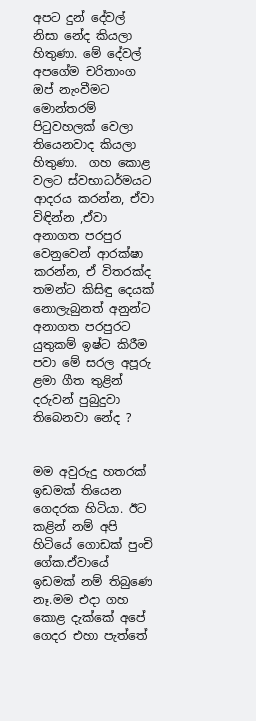අපට දුන් දේවල් නිසා නේද කියලා හිතුණා. මේ දේවල් අපගේම චරිතාංග ඔප් නැංවීමට මොන්තරම් පිටුවහලක් වෙලා තියෙනවාද කියලා හිතුණා.  ගහ කොළ වලට ස්වභාධර්මයට ආදරය කරන්න, ඒවා විඳින්න ,ඒවා අනාගත පරපුර වෙනුවෙන් ආරක්ෂා කරන්න, ඒ විතරක්ද තමන්ට කිසිඳු දෙයක් නොලැබුනත් අනුන්ට අනාගත පරපුරට යුතුකම් ඉෂ්ට කිරීම පවා මේ සරල අපූරු ළමා ගීත තුළින් දරුවන් පුබුදුවා තිබෙනවා නේද ?


මම අවුරුදු හතරක් ඉඩමක් තියෙන ගෙදරක හිටියා. ඊට කළින් නම් අපි හිටියේ ගොඩක් පුංචි ගේක.ඒවායේ ඉඩමක් නම් තිබුණෙ නෑ.මම එදා ගහ කොළ දැක්කේ අපේ ගෙදර එහා පැත්තේ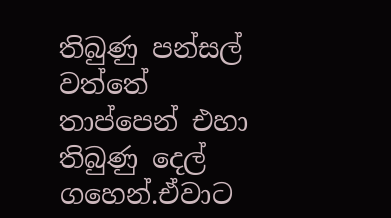තිබුණු පන්සල් වත්තේ තාප්පෙන් එහා තිබුණු දෙල් ගහෙන්.ඒවාට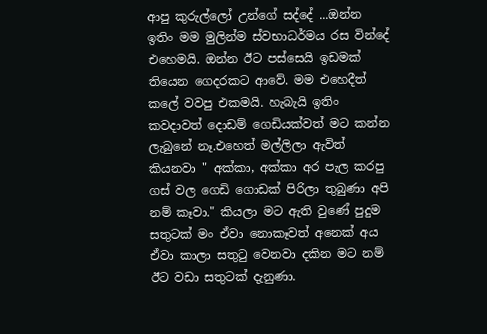ආපු කුරුල්ලෝ උන්ගේ සද්දේ ...ඔන්න ඉතිං මම මුලින්ම ස්වභාධර්මය රස වින්දේ එහෙමයි. ඔන්න ඊට පස්සෙයි ඉඩමක් තියෙන ගෙදරකට ආවේ. මම එහෙදීත් කලේ වවපු එකමයි. හැබැයි ඉතිං කවදාවත් දොඩම් ගෙඩියක්වත් මට කන්න ලැබුනේ නෑ.එහෙත් මල්ලිලා ඇවිත් කියනවා " අක්කා, අක්කා අර පැල කරපු ගස් වල ගෙඩි ගොඩක් පිරිලා තුබුණා අපි නම් කෑවා." කියලා මට ඇති වුණේ පුදුම සතුටක් මං ඒවා නොකෑවත් අනෙක් අය ඒවා කාලා සතුටු වෙනවා දකින මට නම් ඊට වඩා සතුටක් දැනුණා.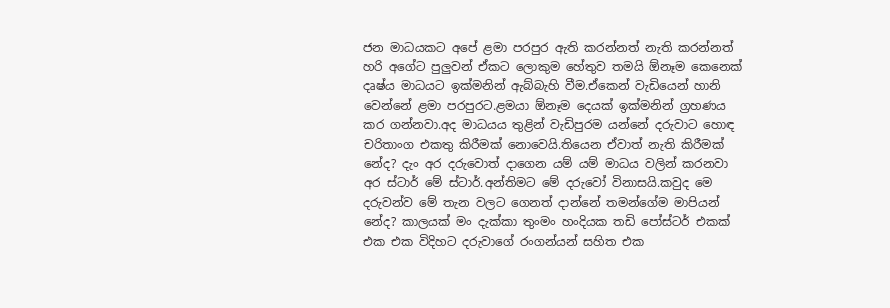ජන මාධයකට අපේ ළමා පරපුර ඇති කරන්නත් නැති කරන්නත් හරි අගේට පුලුවන් ඒකට ලොකුම හේතුව තමයි ඕනෑම කෙනෙක් දෘෂ්ය මාධයට ඉක්මනින් ඇබ්බැහි වීම.ඒකෙන් වැඩියෙන් හානි වෙන්නේ ළමා පරපුරට.ළමයා ඕනෑම දෙයක් ඉක්මනින් ග්‍රහණය කර ගන්නවා.අද මාධයය තුළින් වැඩිපුරම යන්නේ දරුවාට හොඳ චරිතාංග එකතු කිරීමක් නොවෙයි.තියෙන ඒවාත් නැති කිරීමක් නේද? දැං අර දරුවොත් දාගෙන යම් යම් මාධය වලින් කරනවා අර ස්ටාර් මේ ස්ටාර්.අන්තිමට මේ දරුවෝ විනාසයි.කවුද මෙ දරුවන්ව මේ තැන වලට ගෙනත් දාන්නේ තමන්ගේම මාපියන් නේද? කාලයක් මං දැක්කා තුංමං හංදියක තඩි පෝස්ටර් එකක් එක එක විදිහට දරුවාගේ රංගන්යන් සහිත එක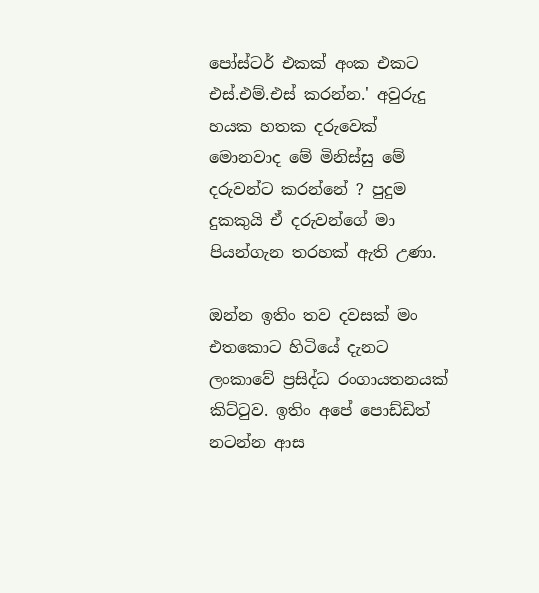පෝස්ටර් එකක් අංක එකට එස්.එම්.එස් කරන්න.' අවුරුදු හයක හතක දරුවෙක් මොනවාද මේ මිනිස්සු මේ දරුවන්ට කරන්නේ ? පුදුම දුකකුයි ඒ දරුවන්ගේ මා පියන්ගැන තරහක් ඇති උණා.

ඔන්න ඉතිං තව දවසක් මං එතකොට හිටියේ දැනට ලංකාවේ ප්‍රසිද්ධ රංගායතනයක් කිට්ටුව. ඉතිං අපේ පොඩ්ඩිත් නටන්න ආස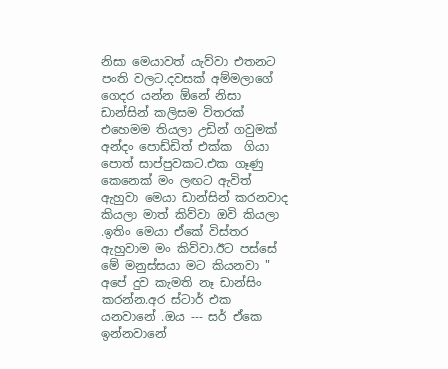නිසා මෙයාවත් යැව්වා එතනට පංති වලට.දවසක් අම්මලාගේ ගෙදර යන්න ඕනේ නිසා ඩාන්සින් කලිසම විතරක් එහෙමම තියලා උඩින් ගවුමක් අන්දං පොඩ්ඩිත් එක්ක  ගියා පොත් සාප්පුවකට.එක ගෑණු කෙනෙක් මං ලඟට ඇවිත් ඇහුවා මෙයා ඩාන්සින් කරනවාද කියලා මාත් කිව්වා ඔවි කියලා .ඉතිං මෙයා ඒකේ විස්තර ඇහුවාම මං කිව්වා.ඊට පස්සේ මේ මනුස්සයා මට කියනවා " අපේ දුව කැමති නෑ ඩාන්සිං කරන්න.අර ස්ටාර් එක යනවානේ .ඔය --- සර් ඒකෙ ඉන්නවානේ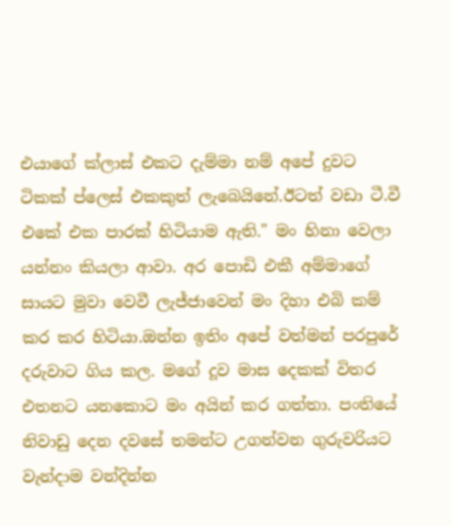එයාගේ ක්ලාස් එකට දැම්මා නම් අපේ දුවට ටිකක් ප්ලෙස් එකකුත් ලැබෙයිනේ.ඊටත් වඩා ටී.වී එකේ එක පාරක් හිටියාම ඇති." මං හිනා වෙලා යන්නං කියලා ආවා. අර පොඩි එකී අම්මාගේ සායට මුවා වෙවී ලැජ්ජාවෙන් මං දිහා එබි කම් කර කර හිටියා.ඔන්න ඉතිං අපේ වත්මන් පරපුරේ දරුවාට ගිය කල. මගේ දූව මාස දෙකක් විතර එතනට යනකොට මං අයින් කර ගත්තා. පංතියේ නිවාඩු දෙන දවසේ තමන්ට උගන්වන ගුරුවරියට වැන්දාම වන්දින්න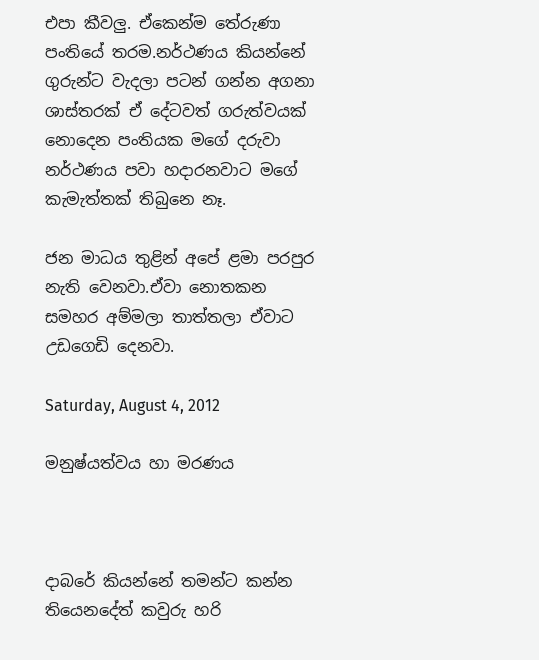එපා කීවලු. ඒකෙන්ම තේරුණා පංතියේ තරම.නර්ථණය කියන්නේ ගුරුන්ට වැදලා පටන් ගන්න අගනා ශාස්තරක් ඒ දේටවත් ගරුත්වයක් නොදෙන පංතියක මගේ දරුවා නර්ථණය පවා හදාරනවාට මගේ කැමැත්තක් තිබුනෙ නෑ.

ජන මාධය තුළින් අපේ ළමා පරපුර නැති වෙනවා.ඒවා නොතකන සමහර අම්මලා තාත්තලා ඒවාට උඩගෙඩි දෙනවා.

Saturday, August 4, 2012

මනුෂ්යත්වය හා මරණය



දාබරේ කියන්නේ තමන්ට කන්න තියෙනදේත් කවුරු හරි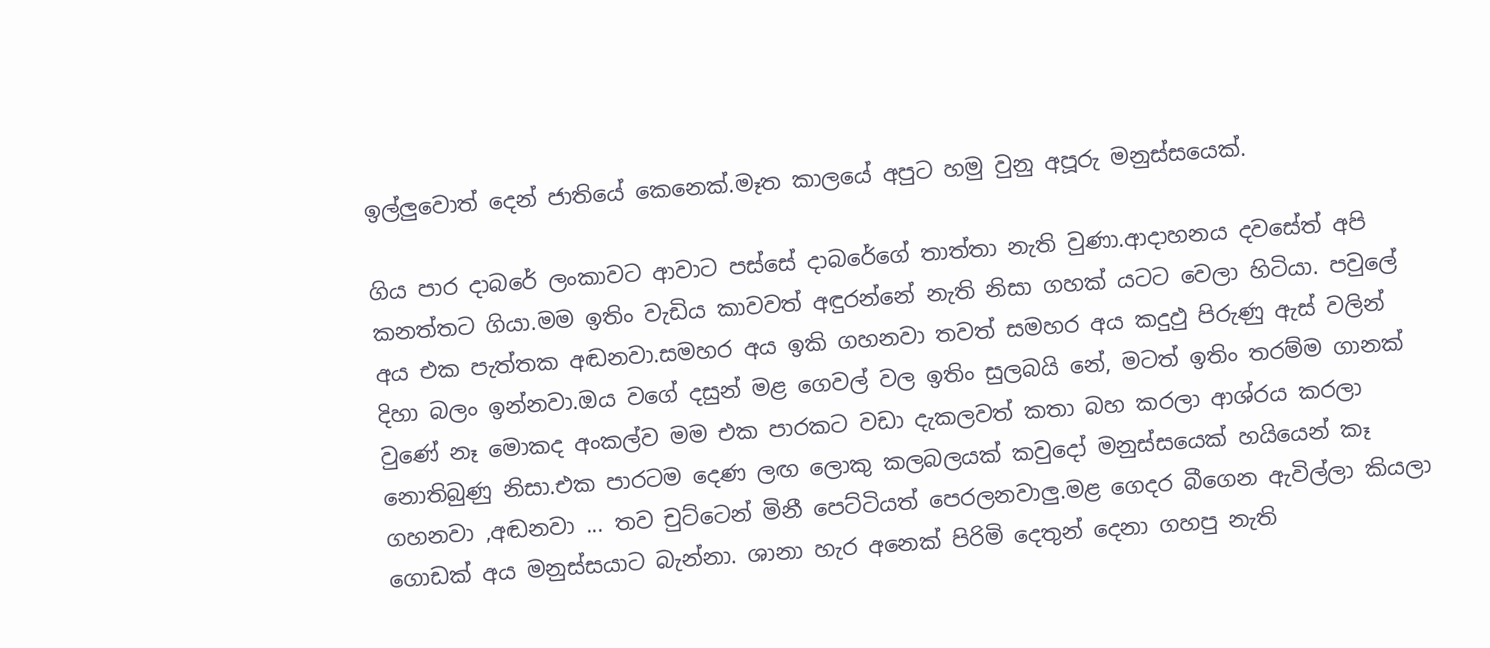ඉල්ලුවොත් දෙන් ජාතියේ කෙනෙක්.මෑත කාලයේ අපුට හමු වුනු අපූරු මනුස්සයෙක්.

ගිය පාර දාබරේ ලංකාවට ආවාට පස්සේ දාබරේගේ තාත්තා නැති වුණා.ආදාහනය දවසේත් අපි කනත්තට ගියා.මම ඉතිං වැඩිය කාවවත් අඳුරන්නේ නැති නිසා ගහක් යටට වෙලා හිටියා. පවුලේ අය එක පැත්තක අඬනවා.සමහර අය ඉකි ගහනවා තවත් සමහර අය කදුඵු පිරුණු ඇස් වලින් දිහා බලං ඉන්නවා.ඔය වගේ දසුන් මළ ගෙවල් වල ඉතිං සුලබයි නේ, මටත් ඉතිං තරම්ම ගානක් වුණේ නෑ මොකද අංකල්ව මම එක පාරකට වඩා දැකලවත් කතා බහ කරලා ආශ්රය කරලා නොතිබුණු නිසා.එක පාරටම දෙණ ලඟ ලොකු කලබලයක් කවුදෝ මනුස්සයෙක් හයියෙන් කෑ ගහනවා ,අඬනවා ... තව චුට්ටෙන් මිනී පෙට්ටියත් පෙරලනවාලු.මළ ගෙදර බීගෙන ඇවිල්ලා කියලා ගොඩක් අය මනුස්සයාට බැන්නා. ශානා හැර අනෙක් පිරිමි දෙතුන් දෙනා ගහපු නැති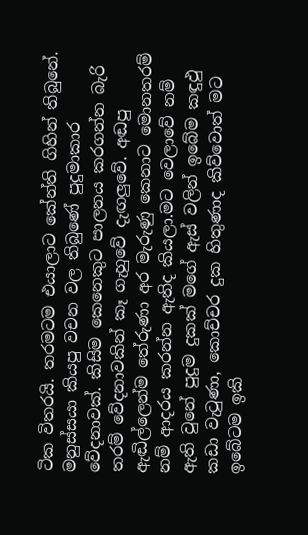ටික විතරයි. තරමටම එයාලාට කේන්ති ගිහින් තිබුනේ. මනුස්සයා කියපු වචන වල තිබුණේ පුදුමාකාර වේදනාවක්. කිසිම කෙනෙකුට පාලනය කරගන්න බැරි තරම් වේදනාවකින් කෑ ගැහුවේ දැඟලුවේ. අඬපු ඇඬිල්ලෙන්ම තේරුණා අර මැරුණු කෙනාට මොනතරම් නම් ආදරය කරන්න ඇතිද කියලා.මට වෙලාවේ නම් ඇති වුනේ පුදුම දුකක් මගේ ඇස් වලින් ඉබේම කඳුඵු කඩා වැටුණා, කොච්චර දුක හිතුණාද කිව්වොත් මට ඉබේටම ඉකි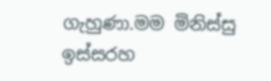ගැහුණා.මම මිනිස්සු ඉස්සරහ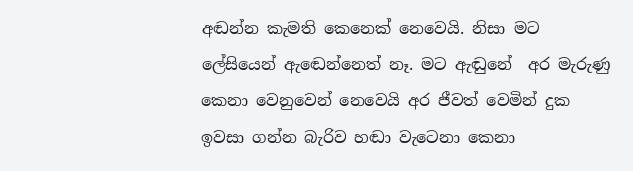අඬන්න කැමති කෙනෙක් නෙවෙයි. නිසා මට ලේසියෙන් ඇඬෙන්නෙත් නෑ. මට ඇඬුනේ  අර මැරුණු කෙනා වෙනුවෙන් නෙවෙයි අර ජීවත් වෙමින් දුක ඉවසා ගන්න බැරිව හඬා වැටෙනා කෙනා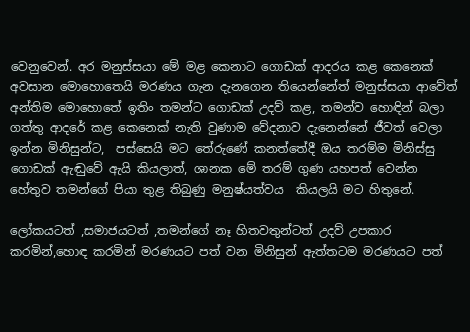වෙනුවෙන්. අර මනුස්සයා මේ මළ කෙනාට ගොඩක් ආදරය කළ කෙනෙක් අවසාන මොහොතෙයි මරණය ගැන දැනගෙන තියෙන්නේත් මනුස්සයා ආවේත් අන්තිම මොහොතේ ඉතිං තමන්ට ගොඩක් උදව් කළ, තමන්ව හොඳින් බලා ගත්තු ආදරේ කළ කෙනෙක් නැති වුණාම වේදනාව දැනෙන්නේ ජීවත් වෙලා ඉන්න මිනිසුන්ට,  පස්සෙයි මට තේරුණේ කනත්තේදී ඔය තරම්ම මිනිස්සු ගොඩක් ඇඬුවේ ඇයි කියලාත්, ශානක මේ තරම් ගුණ යහපත් වෙන්න හේතුව තමන්ගේ පියා තුළ තිබුණු මනුෂ්යත්වය  කියලයි මට හිතුනේ.

ලෝකයටත් ,සමාජයටත් ,තමන්ගේ නෑ හිතවතුන්ටත් උදව් උපකාර කරමින්,හොඳ කරමින් මරණයට පත් වන මිනිසුන් ඇත්තටම මරණයට පත්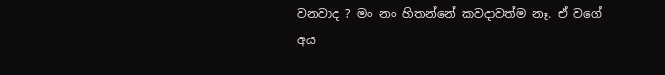වනවාද ? මං නං හිතන්නේ කවදාවත්ම නෑ. ඒ වගේ අය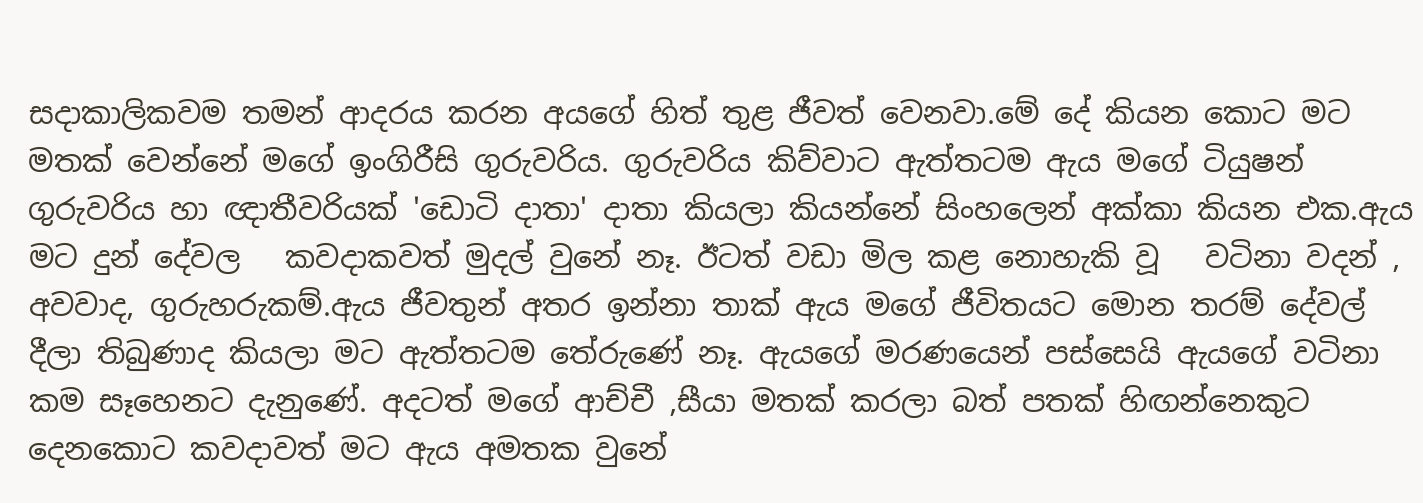සදාකාලිකවම තමන් ආදරය කරන අයගේ හිත් තුළ ජීවත් වෙනවා.මේ දේ කියන කොට මට මතක් වෙන්නේ මගේ ඉංගිරීසි ගුරුවරිය. ගුරුවරිය කිව්වාට ඇත්තටම ඇය මගේ ටියුෂන් ගුරුවරිය හා ඥාතීවරියක් 'ඩොටි දාතා' දාතා කියලා කියන්නේ සිංහලෙන් අක්කා කියන එක.ඇය මට දුන් දේවල   කවදාකවත් මුදල් වුනේ නෑ. ඊටත් වඩා මිල කළ නොහැකි වූ   වටිනා වදන් , අවවාද, ගුරුහරුකම්.ඇය ජීවතුන් අතර ඉන්නා තාක් ඇය මගේ ජීවිතයට මොන තරම් දේවල් දීලා තිබුණාද කියලා මට ඇත්තටම තේරුණේ නෑ. ඇයගේ මරණයෙන් පස්සෙයි ඇයගේ වටිනා කම සෑහෙනට දැනුණේ. අදටත් මගේ ආච්චී ,සීයා මතක් කරලා බත් පතක් හිඟන්නෙකුට දෙනකොට කවදාවත් මට ඇය අමතක වුනේ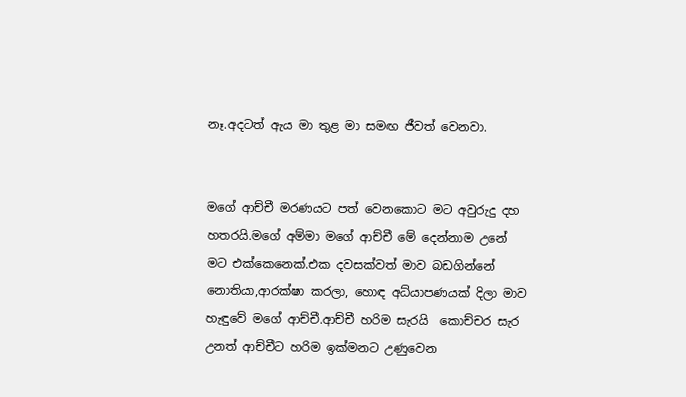නෑ.අදටත් ඇය මා තුළ මා සමඟ ජීවත් වෙනවා.


මගේ ආච්චී මරණයට පත් වෙනකොට මට අවුරුදු දහ හතරයි.මගේ අම්මා මගේ ආච්චී මේ දෙන්නාම උනේ මට එක්කෙනෙක්.එක දවසක්වත් මාව බඩගින්නේ නොතියා,ආරක්ෂා කරලා, හොඳ අධ්යාපණයක් දිලා මාව හැඳුවේ මගේ ආච්චී.ආච්චී හරිම සැරයි  කොච්චර සැර උනත් ආච්චීට හරිම ඉක්මනට උණුවෙන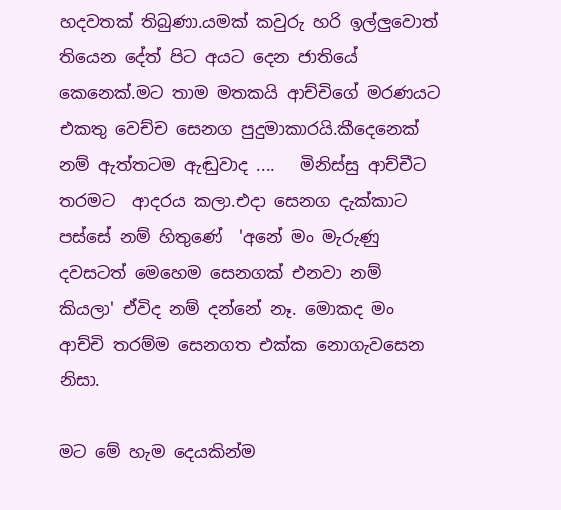හදවතක් තිබුණා.යමක් කවුරු හරි ඉල්ලුවොත් තියෙන දේත් පිට අයට දෙන ජාතියේ කෙනෙක්.මට තාම මතකයි ආච්චිගේ මරණයට එකතු වෙච්ච සෙනග පුදුමාකාරයි.කීදෙනෙක් නම් ඇත්තටම ඇඬුවාද ....   මිනිස්සු ආච්චීට තරමට  ආදරය කලා.එදා සෙනග දැක්කාට පස්සේ නම් හිතුණේ  'අනේ මං මැරුණු දවසටත් මෙහෙම සෙනගක් එනවා නම් කියලා' ඒවිද නම් දන්නේ නෑ. මොකද මං ආච්චි තරම්ම සෙනගත එක්ක නොගැවසෙන නිසා.

මට මේ හැම දෙයකින්ම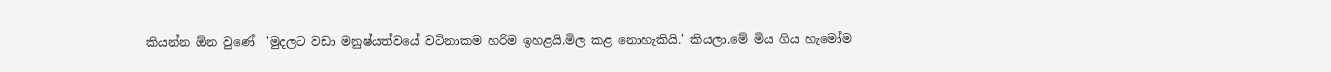කියන්න ඕන වුණේ  'මුදලට වඩා මනුෂ්යත්වයේ වටිනාකම හරිම ඉහළයි.මිල කළ නොහැකියි.' කියලා.මේ මිය ගිය හැමෝම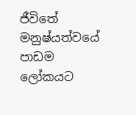ජීවිතේ මනුෂ්යත්වයේ පාඩම ලෝකයට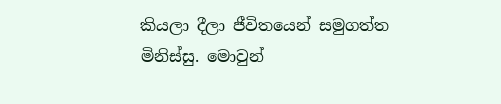කියලා දීලා ජීවිතයෙන් සමුගත්ත  මිනිස්සු. මොවුන්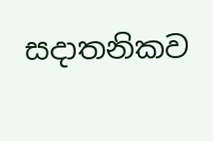සදාතනිකව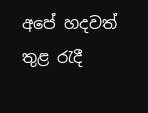අපේ හදවත් තුළ රැදී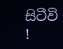සිටීවි !